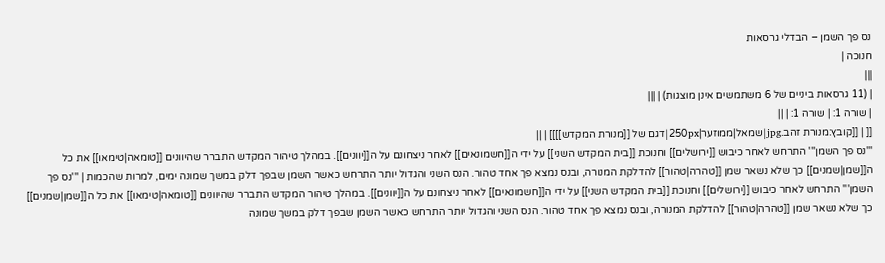נס פך השמן – הבדלי גרסאות
חנוכה |
|||
| (11 גרסאות ביניים של 6 משתמשים אינן מוצגות) | |||
| שורה 1: | שורה 1: | ||
[[ | [[קובץ:מנורת זהב.jpg|שמאל|ממוזער|250px|דגם של [[מנורת המקדש]]]] | ||
'''נס פך השמן''' התרחש לאחר כיבוש [[ירושלים]] וחנוכת [[בית המקדש השני]] על ידי ה[[חשמונאים]] לאחר ניצחונם על ה[[יוונים]]. במהלך טיהור המקדש התברר שהיוונים [[טומאה|טימאו]] את כל ה[[שמן|שמנים]] כך שלא נשאר שמן [[טהרה|טהור]] להדלקת המנורה, ובנס נמצא פך אחד טהור. הנס השני והגדול יותר התרחש כאשר השמן שבפך דלק במשך שמונה ימים, למרות שהכמות | '''נס פך השמן''' התרחש לאחר כיבוש [[ירושלים]] וחנוכת [[בית המקדש השני]] על ידי ה[[חשמונאים]] לאחר ניצחונם על ה[[יוונים]]. במהלך טיהור המקדש התברר שהיוונים [[טומאה|טימאו]] את כל ה[[שמן|שמנים]] כך שלא נשאר שמן [[טהרה|טהור]] להדלקת המנורה, ובנס נמצא פך אחד טהור. הנס השני והגדול יותר התרחש כאשר השמן שבפך דלק במשך שמונה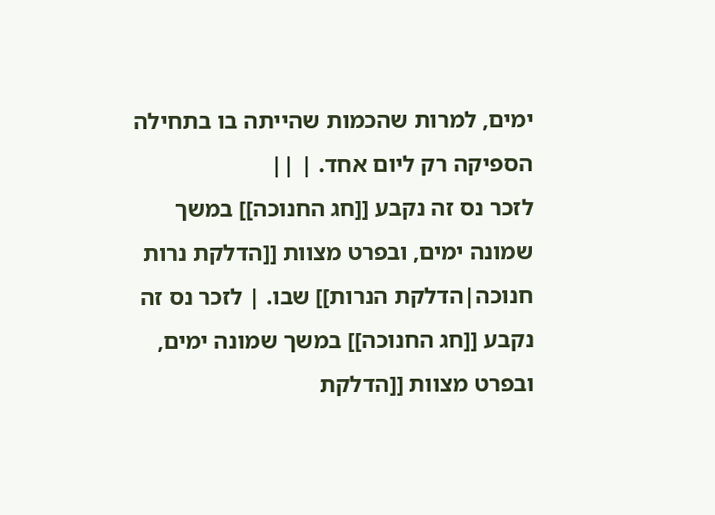ימים, למרות שהכמות שהייתה בו בתחילה הספיקה רק ליום אחד. | ||
לזכר נס זה נקבע [[חג החנוכה]] במשך שמונה ימים, ובפרט מצוות [[הדלקת נרות חנוכה|הדלקת הנרות]] שבו. | לזכר נס זה נקבע [[חג החנוכה]] במשך שמונה ימים, ובפרט מצוות [[הדלקת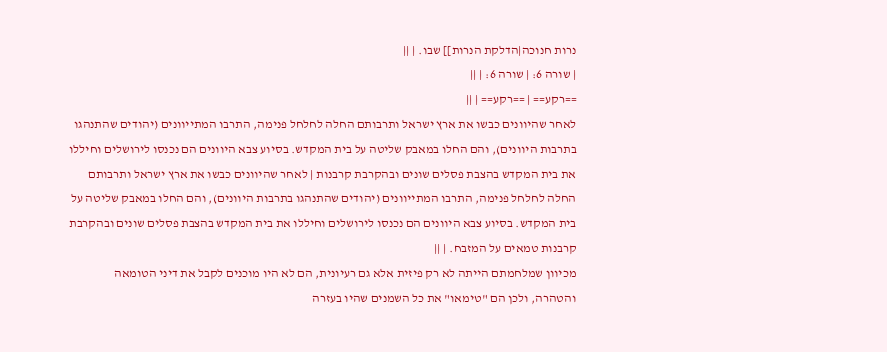נרות חנוכה|הדלקת הנרות]] שבו. | ||
| שורה 6: | שורה 6: | ||
==רקע== | ==רקע== | ||
לאחר שהיוונים כבשו את ארץ ישראל ותרבותם החלה לחלחל פנימה, התרבו המתייוונים (יהודים שהתנהגו בתרבות היוונים), והם החלו במאבק שליטה על בית המקדש. בסיוע צבא היוונים הם נכנסו לירושלים וחיללו את בית המקדש בהצבת פסלים שונים ובהקרבת קרבנות | לאחר שהיוונים כבשו את ארץ ישראל ותרבותם החלה לחלחל פנימה, התרבו המתייוונים (יהודים שהתנהגו בתרבות היוונים), והם החלו במאבק שליטה על בית המקדש. בסיוע צבא היוונים הם נכנסו לירושלים וחיללו את בית המקדש בהצבת פסלים שונים ובהקרבת קרבנות טמאים על המזבח. | ||
מכיוון שמלחמתם הייתה לא רק פיזית אלא גם רעיונית, הם לא היו מוכנים לקבל את דיני הטומאה והטהרה, ולכן הם "טימאו" את כל השמנים שהיו בעזרה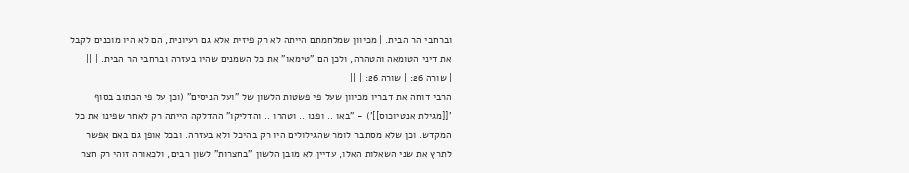וברחבי הר הבית. | מכיוון שמלחמתם הייתה לא רק פיזית אלא גם רעיונית, הם לא היו מוכנים לקבל את דיני הטומאה והטהרה, ולכן הם "טימאו" את כל השמנים שהיו בעזרה וברחבי הר הבית. | ||
| שורה 26: | שורה 26: | ||
הרבי דוחה את דבריו מכיוון שעל פי פשטות הלשון של "ועל הניסים" (וכן על פי הכתוב בסוף '[[מגילת אנטיוכוס]]') - "באו .. ופנו .. וטהרו .. והדליקו" ההדלקה הייתה רק לאחר שפינו את כל המקדש. וכן שלא מסתבר לומר שהגילולים היו רק בהיכל ולא בעזרה. ובכל אופן גם באם אפשר לתרץ את שני השאלות האלו, עדיין לא מובן הלשון "בחצרות" לשון רבים, ולכאורה זוהי רק חצר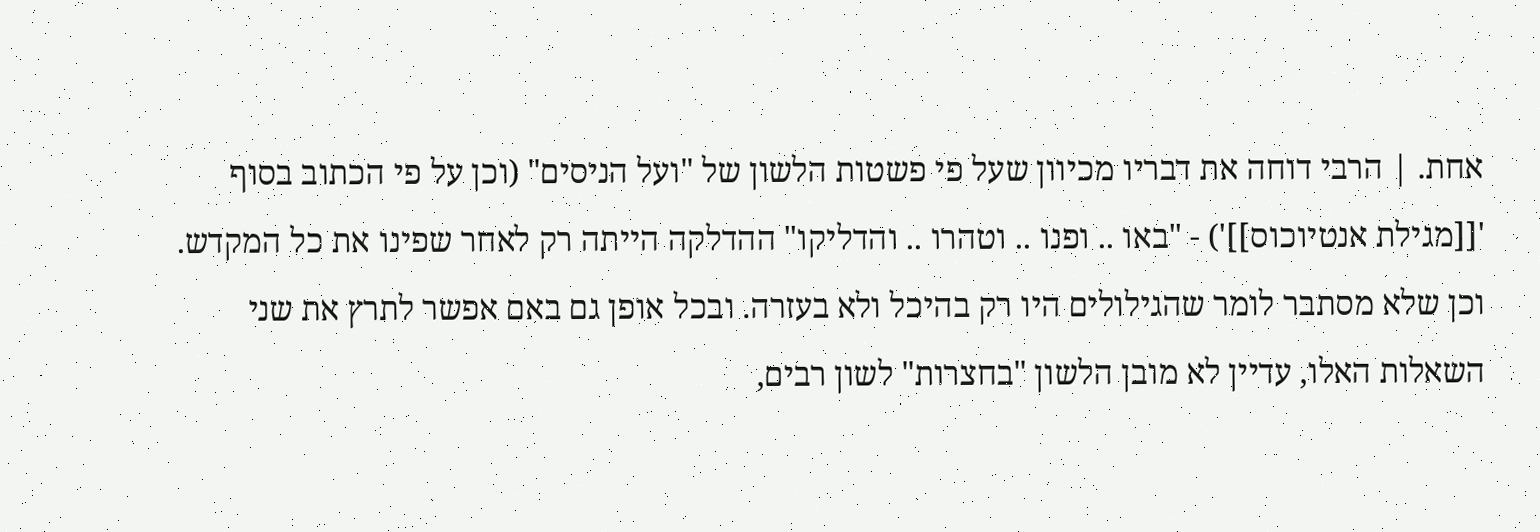אחת. | הרבי דוחה את דבריו מכיוון שעל פי פשטות הלשון של "ועל הניסים" (וכן על פי הכתוב בסוף '[[מגילת אנטיוכוס]]') - "באו .. ופנו .. וטהרו .. והדליקו" ההדלקה הייתה רק לאחר שפינו את כל המקדש. וכן שלא מסתבר לומר שהגילולים היו רק בהיכל ולא בעזרה. ובכל אופן גם באם אפשר לתרץ את שני השאלות האלו, עדיין לא מובן הלשון "בחצרות" לשון רבים,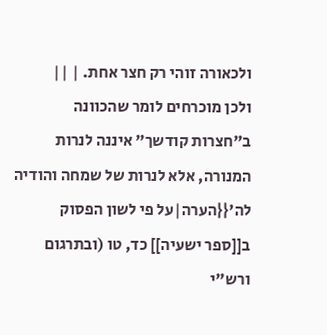ולכאורה זוהי רק חצר אחת. | ||
ולכן מוכרחים לומר שהכוונה ב"חצרות קודשך" איננה לנרות המנורה, אלא לנרות של שמחה והודיה לה'{{הערה|על פי לשון הפסוק ב[[ספר ישעיה]] כד, טו (ובתרגום ורש"י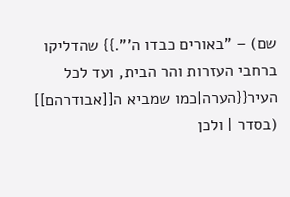שם) – "באורים כבדו ה'".}} שהדליקו ברחבי העזרות והר הבית, ועד לכל העיר{{הערה|כמו שמביא ה[[אבודרהם]] (בסדר | ולכן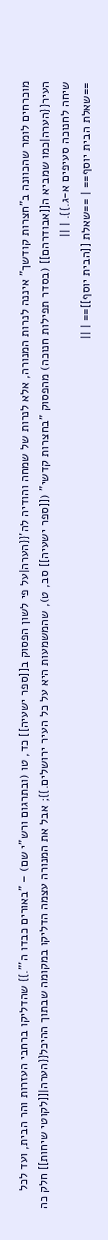מוכרחים לומר שהכוונה ב"חצרות קודשך" איננה לנרות המנורה, אלא לנרות של שמחה והודיה לה'{{הערה|על פי לשון הפסוק ב[[ספר ישעיה]] כד, טו (ובתרגום ורש"י שם) – "באורים כבדו ה'".}} שהדליקו ברחבי העזרות והר הבית, ועד לכל העיר{{הערה|כמו שמביא ה[[אבודרהם]] (בסדר תפילות חנוכה) מהפסוק "בחצרות קדשי" ([[ספר ישעיה]] סב, ט), שהמשמעות היא על כל העיר ירושלים.}}; אבל את המנורה עצמה הדליקו במקומה שבתוך ההיכל{{הערה|[[לקוטי שיחות]] חלק כה שיחה לחנוכה סעיפים א-ג.}}. | ||
==שאלת הבית יוסף== | ==שאלת [[הבית יוסף]]== | ||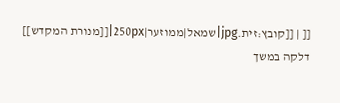[[ | [[קובץ:זית.jpg|שמאל|ממוזער|250px|[[מנורת המקדש]] דלקה במשך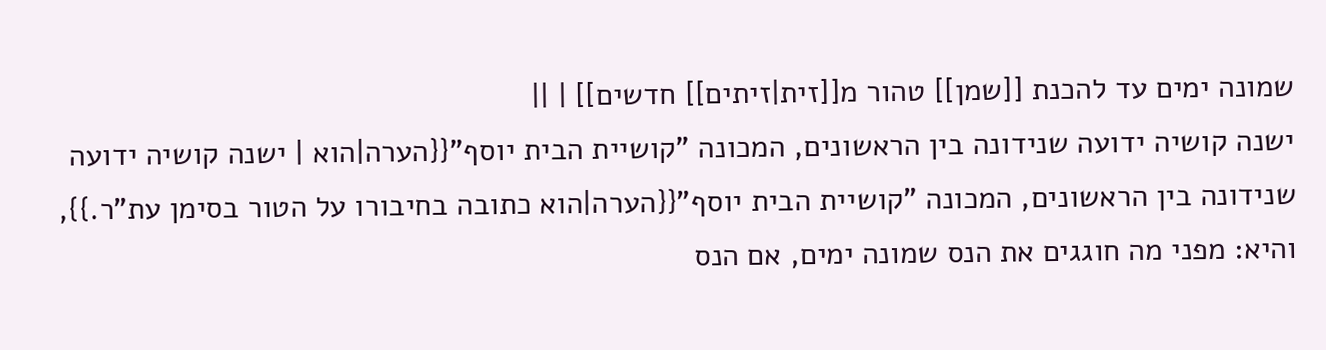שמונה ימים עד להכנת [[שמן]] טהור מ[[זית|זיתים]] חדשים]] | ||
ישנה קושיה ידועה שנידונה בין הראשונים, המכונה "קושיית הבית יוסף"{{הערה|הוא | ישנה קושיה ידועה שנידונה בין הראשונים, המכונה "קושיית הבית יוסף"{{הערה|הוא כתובה בחיבורו על הטור בסימן עת"ר.}}, והיא: מפני מה חוגגים את הנס שמונה ימים, אם הנס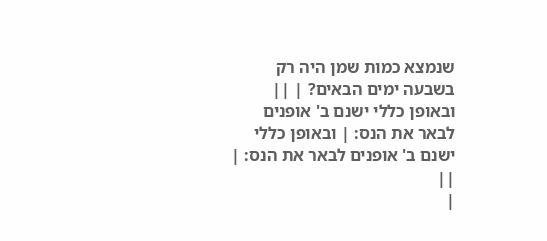שנמצא כמות שמן היה רק בשבעה ימים הבאים? | ||
ובאופן כללי ישנם ב' אופנים לבאר את הנס: | ובאופן כללי ישנם ב' אופנים לבאר את הנס: | ||
|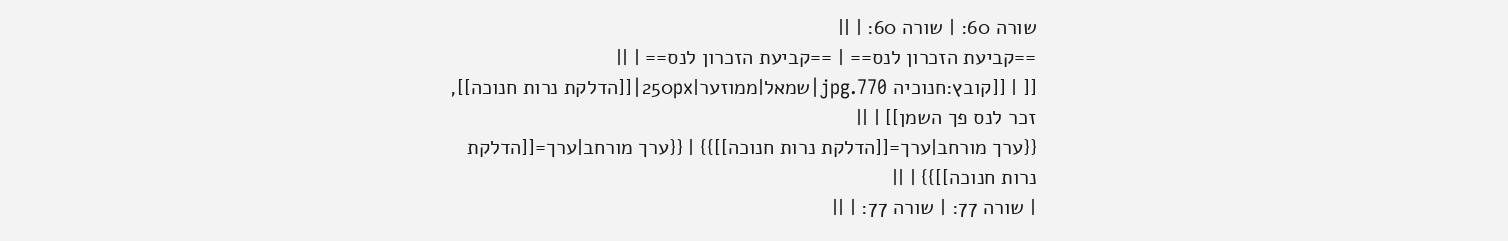שורה 60: | שורה 60: | ||
==קביעת הזכרון לנס== | ==קביעת הזכרון לנס== | ||
[[ | [[קובץ:חנוכיה 770.jpg|שמאל|ממוזער|250px|[[הדלקת נרות חנוכה]], זכר לנס פך השמן]] | ||
{{ערך מורחב|ערך=[[הדלקת נרות חנוכה]]}} | {{ערך מורחב|ערך=[[הדלקת נרות חנוכה]]}} | ||
| שורה 77: | שורה 77: | ||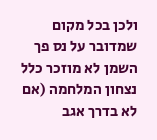ולכן בכל מקום שמדובר על נס פך השמן לא מוזכר כלל נצחון המלחמה (אם לא בדרך אגב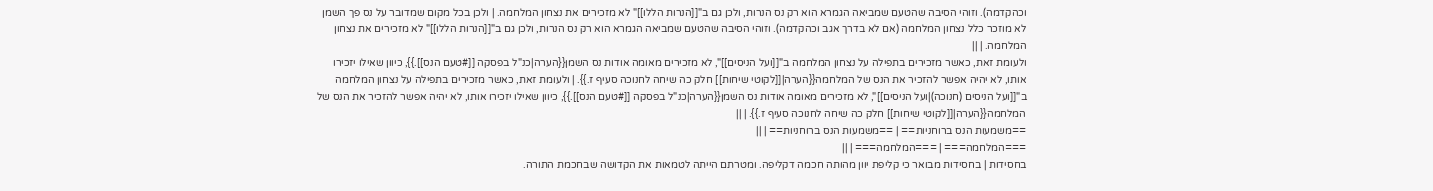וכהקדמה). וזוהי הסיבה שהטעם שמביאה הגמרא הוא רק נס הנרות, ולכן גם ב"[[הנרות הללו]]" לא מזכירים את נצחון המלחמה. | ולכן בכל מקום שמדובר על נס פך השמן לא מוזכר כלל נצחון המלחמה (אם לא בדרך אגב וכהקדמה). וזוהי הסיבה שהטעם שמביאה הגמרא הוא רק נס הנרות, ולכן גם ב"[[הנרות הללו]]" לא מזכירים את נצחון המלחמה. | ||
ולעומת זאת, כאשר מזכירים בתפילה על נצחון המלחמה ב"[[ועל הניסים]]", לא מזכירים מאומה אודות נס השמן{{הערה|כנ"ל בפסקה [[#טעם הנס]].}}, כיוון שאילו יזכירו אותו, לא יהיה אפשר להזכיר את הנס של המלחמה{{הערה|[[לקוטי שיחות]] חלק כה שיחה לחנוכה סעיף ז.}}. | ולעומת זאת, כאשר מזכירים בתפילה על נצחון המלחמה ב"[[ועל הניסים (חנוכה)|ועל הניסים]]", לא מזכירים מאומה אודות נס השמן{{הערה|כנ"ל בפסקה [[#טעם הנס]].}}, כיוון שאילו יזכירו אותו, לא יהיה אפשר להזכיר את הנס של המלחמה{{הערה|[[לקוטי שיחות]] חלק כה שיחה לחנוכה סעיף ז.}}. | ||
==משמעות הנס ברוחניות== | ==משמעות הנס ברוחניות== | ||
===המלחמה=== | ===המלחמה=== | ||
בחסידות | בחסידות מבואר כי קליפת יוון מהותה חכמה דקליפה. ומטרתם הייתה לטמאות את הקדושה שבחכמת התורה.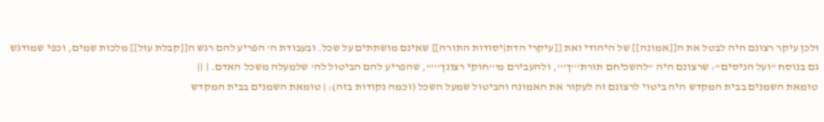ולכן עיקר רצונם היה לבטל את ה[[אמונה]] של היהודי ואת [[עיקרי הדת|יסודות התורה]] שאינם מושתתים על שכל. ובעבודת ה' הפריע להם רגש ה[[קבלת עול]] מלכות שמים, וכפי שמודגש גם בנוסח "ועל הניסים": שרצונם היה "להשכיחם תורת'''ך''', ולהעבירם מ'''חוקי רצונך'''", שהפריע להם הביטול לה' שלמעלה משכל האדם. | ||
טומאת השמנים בבית המקדש היה ביטוי לרצונם זה לעקור את האמונה והביטול שמעל השכל (וכמה נקודות בזה): | טומאת השמנים בבית המקדש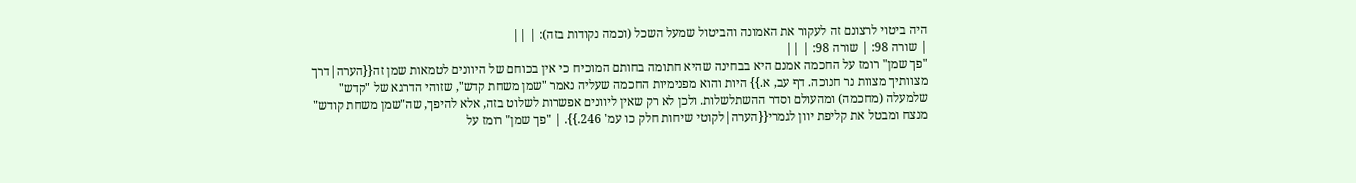היה ביטוי לרצונם זה לעקור את האמונה והביטול שמעל השכל (וכמה נקודות בזה): | ||
| שורה 98: | שורה 98: | ||
"פך שמן" רומז על החכמה אמנם היא בבחינה שהיא חתומה בחותם המוכיח כי אין בכוחם של היוונים לטמאות שמן זה{{הערה|דרך מצוותיך מצוות נר חנוכה. דף עב, א.}} היות והוא מפנימיות החכמה שעליה נאמר "שמן משחת קדש", שזוהי הדרגא של "קדש" שלמעלה (מחכמה) ומהעולם וסדר ההשתלשלות. ולכן לא רק שאין ליוונים אפשרות לשלוט בזה, אלא להיפך, שה"שמן משחת קודש" מנצח ומבטל את קליפת יוון לגמרי{{הערה|לקוטי שיחות חלק כו עמ' 246.}}. | "פך שמן" רומז על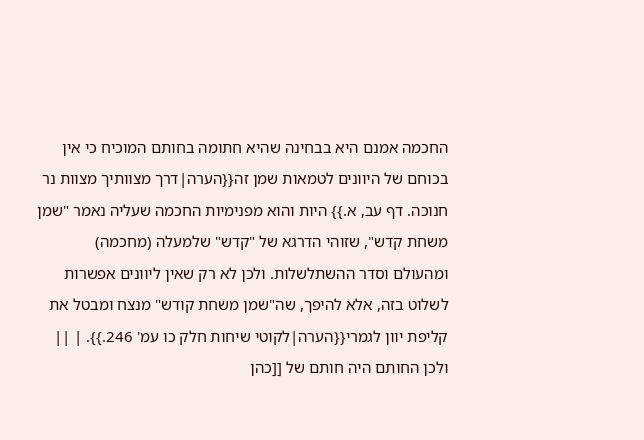החכמה אמנם היא בבחינה שהיא חתומה בחותם המוכיח כי אין בכוחם של היוונים לטמאות שמן זה{{הערה|דרך מצוותיך מצוות נר חנוכה. דף עב, א.}} היות והוא מפנימיות החכמה שעליה נאמר "שמן משחת קדש", שזוהי הדרגא של "קדש" שלמעלה (מחכמה) ומהעולם וסדר ההשתלשלות. ולכן לא רק שאין ליוונים אפשרות לשלוט בזה, אלא להיפך, שה"שמן משחת קודש" מנצח ומבטל את קליפת יוון לגמרי{{הערה|לקוטי שיחות חלק כו עמ' 246.}}. | ||
ולכן החותם היה חותם של [[כהן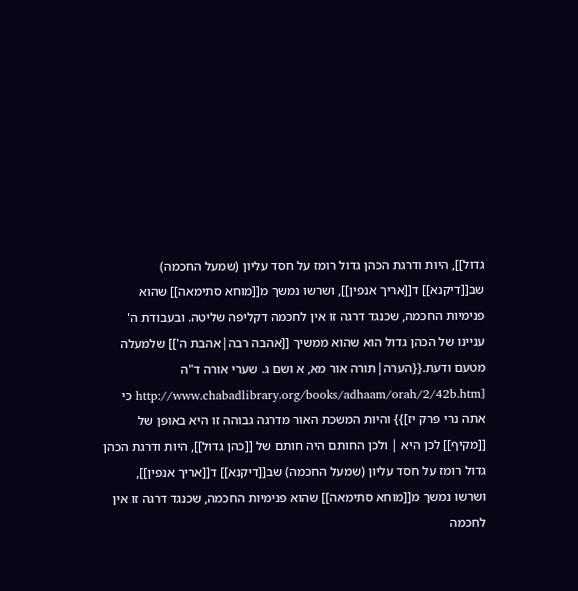גדול]], היות ודרגת הכהן גדול רומז על חסד עליון (שמעל החכמה) שב[[דיקנא]] ד[[אריך אנפין]], ושרשו נמשך מ[[מוחא סתימאה]] שהוא פנימיות החכמה, שכנגד דרגה זו אין לחכמה דקליפה שליטה. ובעבודת ה' עניינו של הכהן גדול הוא שהוא ממשיך [[אהבה רבה|אהבת ה']] שלמעלה מטעם ודעת.{{הערה|תורה אור מא, א ושם ג. שערי אורה ד"ה [http://www.chabadlibrary.org/books/adhaam/orah/2/42b.htm כי אתה נרי פרק יז]}} והיות המשכת האור מדרגה גבוהה זו היא באופן של [[מקיף]] לכן היא | ולכן החותם היה חותם של [[כהן גדול]], היות ודרגת הכהן גדול רומז על חסד עליון (שמעל החכמה) שב[[דיקנא]] ד[[אריך אנפין]], ושרשו נמשך מ[[מוחא סתימאה]] שהוא פנימיות החכמה, שכנגד דרגה זו אין לחכמה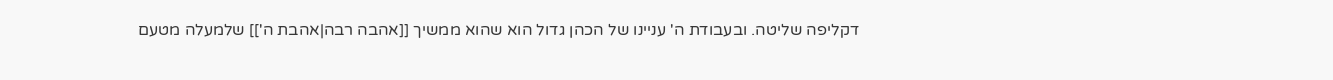דקליפה שליטה. ובעבודת ה' עניינו של הכהן גדול הוא שהוא ממשיך [[אהבה רבה|אהבת ה']] שלמעלה מטעם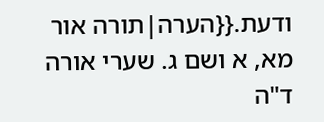ודעת.{{הערה|תורה אור מא, א ושם ג. שערי אורה ד"ה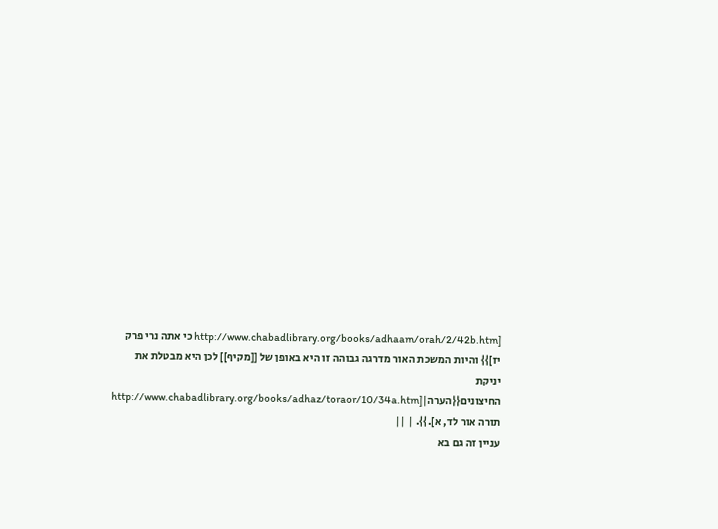[http://www.chabadlibrary.org/books/adhaam/orah/2/42b.htm כי אתה נרי פרק יז]}} והיות המשכת האור מדרגה גבוהה זו היא באופן של [[מקיף]] לכן היא מבטלת את יניקת החיצונים{{הערה|[http://www.chabadlibrary.org/books/adhaz/toraor/10/34a.htm תורה אור לד, א].}}. | ||
עניין זה גם בא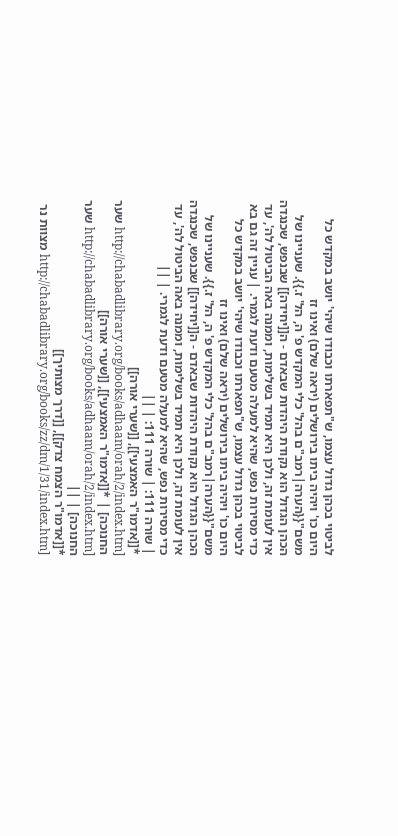לביטוי בכהן גדול עצמו, ש"תפארתו וכבודו שיהי' יושב במקדש כל היום כו' ויהיה ביתו בירושלים (יראה שלם) ואינו זז משם"{{הערה|רמב"ם בהל' כלי המקדש פ' ה, הל' ז.}}. שעניינו של הכהן הגדול הוא נקודת היהדות שבאדם - ה[[יחידה]] שבנפש, שכנגדה אין לעומת זה, ולכן היא תמיד בשלימות, וממנה באה הביטול לה', עד כדי מסירות נפש, שהיא למעלה מטעם ודעת לגמרי. | עניין זה גם בא לביטוי בכהן גדול עצמו, ש"תפארתו וכבודו שיהי' יושב במקדש כל היום כו' ויהיה ביתו בירושלים (יראה שלם) ואינו זז משם"{{הערה|רמב"ם בהל' כלי המקדש פ' ה, הל' ז.}}. שעניינו של הכהן הגדול הוא נקודת היהדות שבאדם - ה[[יחידה]] שבנפש, שכנגדה אין לעומת זה, ולכן היא תמיד בשלימות, וממנה באה הביטול לה', עד כדי מסירות נפש, שהיא למעלה מטעם ודעת לגמרי. | ||
| שורה 111: | שורה 111: | ||
*[[אדמו"ר האמצעי]], [[שערי אורה]] [http://chabadlibrary.org/books/adhaam/orah/2/index.htm שער החנוכה] | *[[אדמו"ר האמצעי]], [[שערי אורה]] [http://chabadlibrary.org/books/adhaam/orah/2/index.htm שער החנוכה] | ||
*[[אדמו"ר הצמח צדק]], [[דרך מצותיך]] [http://chabadlibrary.org/books/zz/dm/1/31/index.htm מצוות נר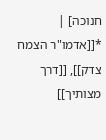חנוכה] | *[[אדמו"ר הצמח צדק]], [[דרך מצותיך]]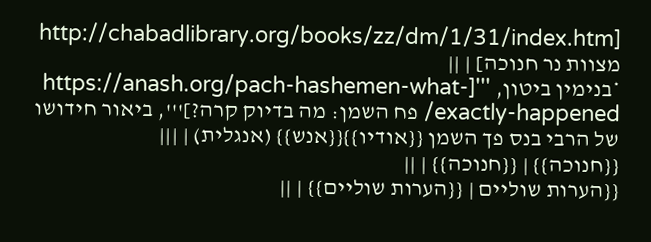[http://chabadlibrary.org/books/zz/dm/1/31/index.htm מצוות נר חנוכה] | ||
*בנימין ביטון, '''[https://anash.org/pach-hashemen-what-exactly-happened/ פח השמן: מה בדיוק קרה?]''', ביאור חידושו של הרבי בנס פך השמן {{אודיו}}{{אנש}} (אנגלית) | |||
{{חנוכה}} | {{חנוכה}} | ||
{{הערות שוליים | {{הערות שוליים}} | ||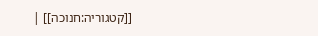[[קטגוריה:חנוכה]] |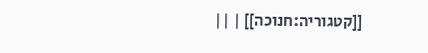[[קטגוריה:חנוכה]] | ||